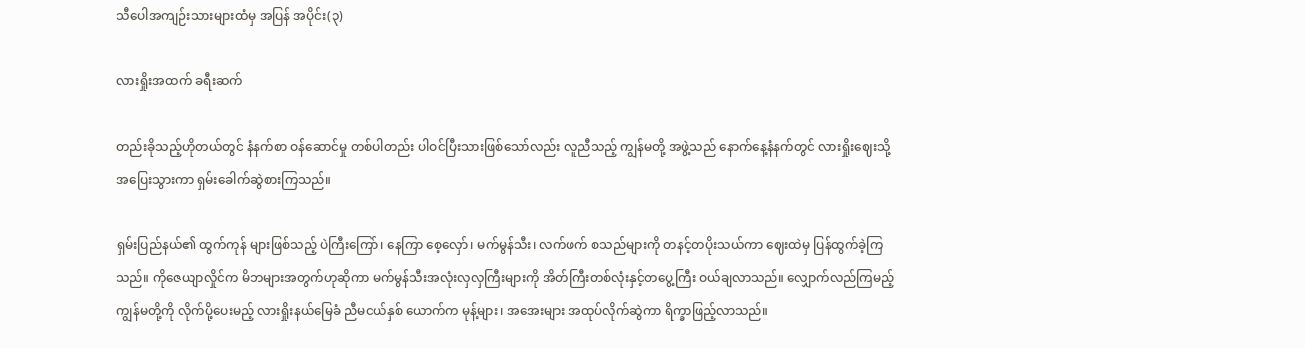သီပေါအကျဉ်းသားများထံမှ အပြန် အပိုင်း(၃)

လားရှိုးအထက် ခရီးဆက်

တည်းခိုသည့်ဟိုတယ်တွင် နံနက်စာ ဝန်ဆောင်မှု တစ်ပါတည်း ပါဝင်ပြီးသားဖြစ်သော်လည်း လူညီသည့် ကျွန်မတို့ အဖွဲ့သည် နောက်နေ့နံနက်တွင် လားရှိုးဈေးသို့ အပြေးသွားကာ ရှမ်းခေါက်ဆွဲစားကြသည်။

ရှမ်းပြည်နယ်၏ ထွက်ကုန် များဖြစ်သည့် ပဲကြီးကြော်၊ နေကြာ စေ့လှော်၊ မက်မွန်သီး၊ လက်ဖက် စသည်များကို တနင့်တပိုးသယ်ကာ ဈေးထဲမှ ပြန်ထွက်ခဲ့ကြသည်။ ကိုဇေယျာလှိုင်က မိဘများအတွက်ဟုဆိုကာ မက်မွန်သီးအလုံးလှလှကြီးများကို အိတ်ကြီးတစ်လုံးနှင့်တပွေ့ကြီး ဝယ်ချလာသည်။ လျှောက်လည်ကြမည့် ကျွန်မတို့ကို လိုက်ပို့ပေးမည့် လားရှိုးနယ်မြေခံ ညီမငယ်နှစ် ယောက်က မုန့်များ၊ အအေးများ အထုပ်လိုက်ဆွဲကာ ရိက္ခာဖြည့်လာသည်။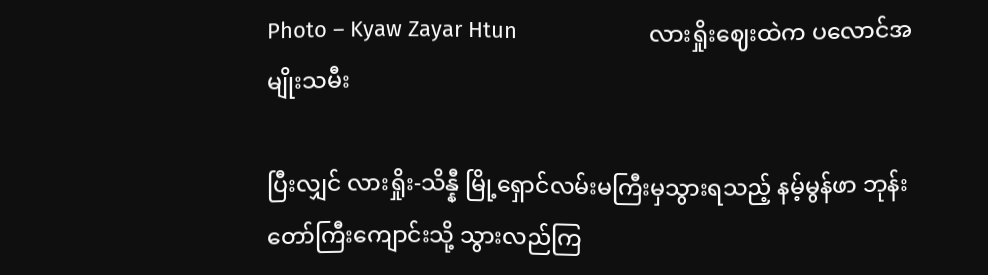Photo – Kyaw Zayar Htun                      လားရှိုးဈေးထဲက ပလောင်အမျိုးသမီး

ပြီးလျှင် လားရှိုး-သိန္နီ မြို့ရှောင်လမ်းမကြီးမှသွားရသည့် နမ့်မွန်ဖာ ဘုန်းတော်ကြီးကျောင်းသို့ သွားလည်ကြ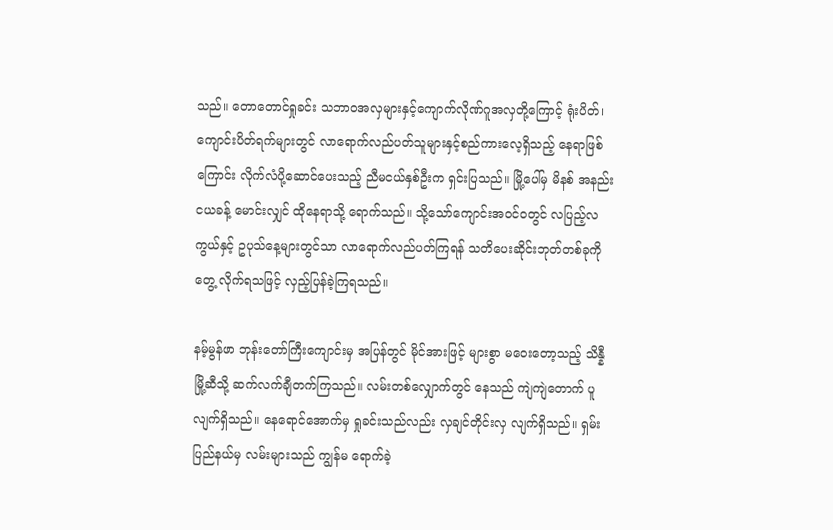သည်။ တောတောင်ရှုခင်း သဘာဝအလှများနှင့်ကျောက်လိုဏ်ဂူအလှတို့ကြောင့် ရုံးပိတ်၊ ကျောင်းပိတ်ရက်များတွင် လာရောက်လည်ပတ်သူများနှင့်စည်ကားလေ့ရှိသည့် နေရာဖြစ်ကြောင်း လိုက်လံပို့ဆောင်ပေးသည့် ညီမငယ်နှစ်ဦးက ရှင်းပြသည်။ မြို့ပေါ်မှ မိနစ် အနည်းငယခန့် မောင်းလျှင် ထိုနေရာသို့ ရောက်သည်။ သို့သော်ကျောင်းအဝင်ဝတွင် လပြည့်လကွယ်နှင့် ဥပုသ်နေ့များတွင်သာ လာရောက်လည်ပတ်ကြရန် သတိပေးဆိုင်းဘုတ်တစ်ခုကို တွေ့ လိုက်ရသဖြင့် လှည့်ပြန်ခဲ့ကြရသည်။

နမ့်မွန်ဖာ ဘုန်းတော်ကြီးကျောင်းမှ အပြန်တွင် မိုင်အားဖြင့် များစွာ မဝေးတော့သည့် သိန္နီမြို့ဆီသို့ ဆက်လက်ချီတက်ကြသည်။ လမ်းတစ်လျှောက်တွင် နေသည် ကျဲကျဲတောက် ပူလျက်ရှိသည်။ နေရောင်အောက်မှ ရှုခင်းသည်လည်း လှချင်တိုင်းလှ လျက်ရှိသည်။ ရှမ်းပြည်နယ်မှ လမ်းများသည် ကျွန်မ ရောက်ခဲ့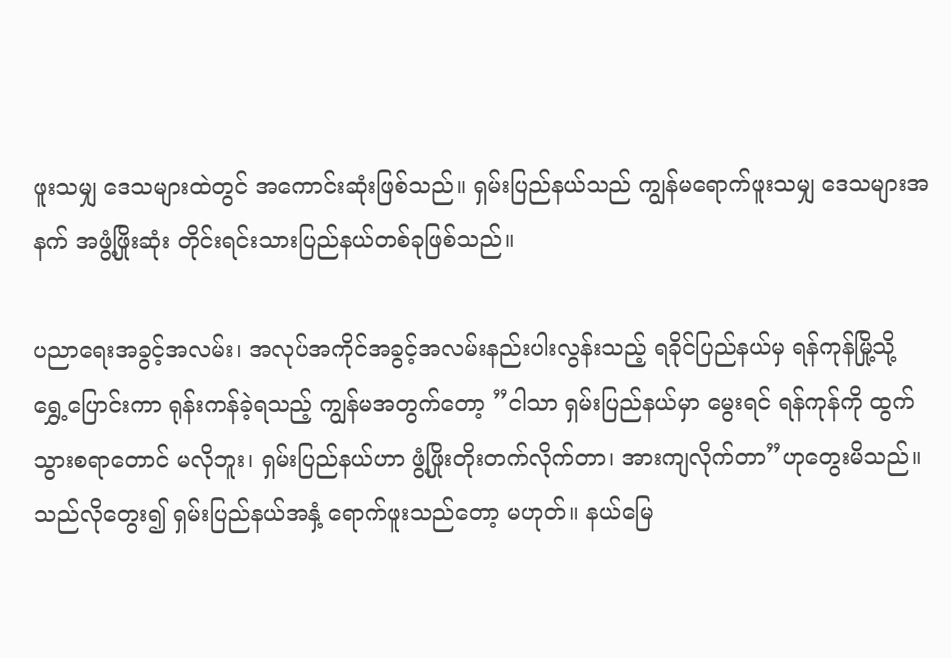ဖူးသမျှ ဒေသများထဲတွင် အကောင်းဆုံးဖြစ်သည်။ ရှမ်းပြည်နယ်သည် ကျွန်မရောက်ဖူးသမျှ ဒေသများအနက် အဖွံ့ဖြိုးဆုံး တိုင်းရင်းသားပြည်နယ်တစ်ခုဖြစ်သည်။

ပညာရေးအခွင့်အလမ်း၊ အလုပ်အကိုင်အခွင့်အလမ်းနည်းပါးလွန်းသည့် ရခိုင်ပြည်နယ်မှ ရန်ကုန်မြို့သို့ ရွှေ့ပြောင်းကာ ရုန်းကန်ခဲ့ရသည့် ကျွန်မအတွက်တော့ ”ငါသာ ရှမ်းပြည်နယ်မှာ မွေးရင် ရန်ကုန်ကို ထွက်သွားစရာတောင် မလိုဘူး၊ ရှမ်းပြည်နယ်ဟာ ဖွံ့ဖြိုးတိုးတက်လိုက်တာ၊ အားကျလိုက်တာ”ဟုတွေးမိသည်။ သည်လိုတွေး၍ ရှမ်းပြည်နယ်အနှံ့ ရောက်ဖူးသည်တော့ မဟုတ်။ နယ်မြေ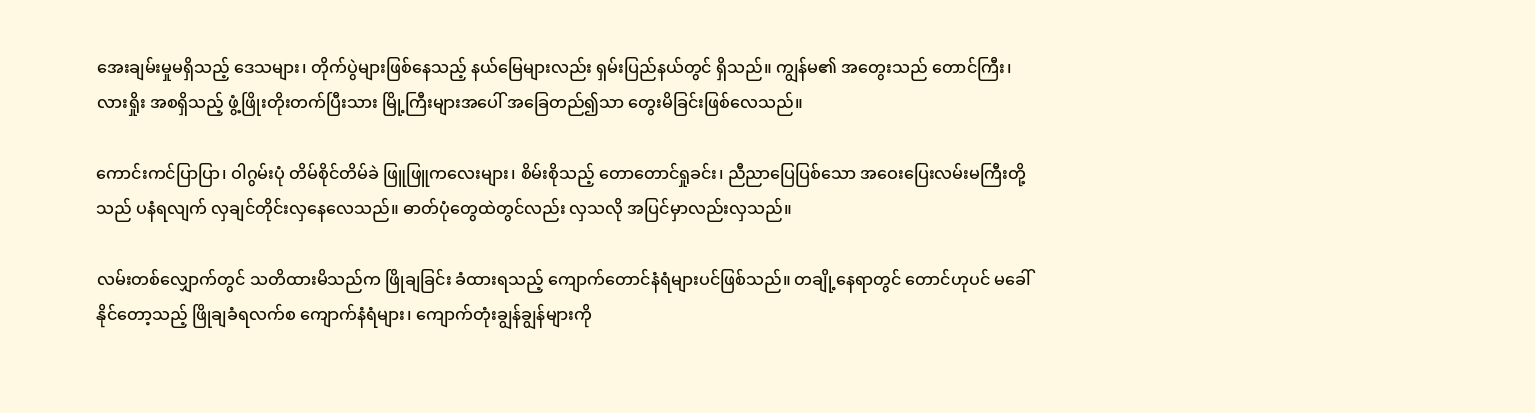အေးချမ်းမှုမရှိသည့် ဒေသများ၊ တိုက်ပွဲများဖြစ်နေသည့် နယ်မြေများလည်း ရှမ်းပြည်နယ်တွင် ရှိသည်။ ကျွန်မ၏ အတွေးသည် တောင်ကြီး၊ လားရှိုး အစရှိသည့် ဖွံ့ဖြိုးတိုးတက်ပြီးသား မြို့ကြီးများအပေါ် အခြေတည်၍သာ တွေးမိခြင်းဖြစ်လေသည်။

ကောင်းကင်ပြာပြာ၊ ဝါဂွမ်းပုံ တိမ်စိုင်တိမ်ခဲ ဖြူဖြူကလေးများ၊ စိမ်းစိုသည့် တောတောင်ရှုခင်း၊ ညီညာပြေပြစ်သော အဝေးပြေးလမ်းမကြီးတို့သည် ပနံရလျက် လှချင်တိုင်းလှနေလေသည်။ ဓာတ်ပုံတွေထဲတွင်လည်း လှသလို အပြင်မှာလည်းလှသည်။

လမ်းတစ်လျှောက်တွင် သတိထားမိသည်က ဖြိုချခြင်း ခံထားရသည့် ကျောက်တောင်နံရံများပင်ဖြစ်သည်။ တချို့နေရာတွင် တောင်ဟုပင် မခေါ်နိုင်တော့သည့် ဖြိုချခံရလက်စ ကျောက်နံရံများ၊ ကျောက်တုံးချွန်ချွန်များကို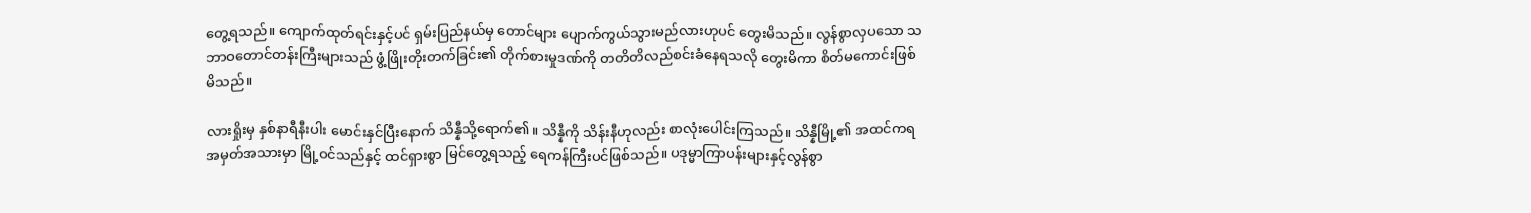တွေ့ရသည်။ ကျောက်ထုတ်ရင်းနှင့်ပင် ရှမ်းပြည်နယ်မှ တောင်များ ပျောက်ကွယ်သွားမည်လားဟုပင် တွေးမိသည်။ လွန်စွာလှပသော သဘာဝတောင်တန်းကြီးများသည် ဖွံ့ဖြိုးတိုးတက်ခြင်း၏ တိုက်စားမှုဒဏ်ကို တတိတိလည်စင်းခံနေရသလို တွေးမိကာ စိတ်မကောင်းဖြစ်မိသည်။

လားရှိုးမှ နှစ်နာရီနီးပါး မောင်းနှင်ပြီးနောက် သိန္နီသို့ရောက်၏။ သိန္နီကို သိန်းနီဟုလည်း စာလုံးပေါင်းကြသည်။ သိန္နီမြို့၏ အထင်ကရ အမှတ်အသားမှာ မြို့ဝင်သည်နှင့် ထင်ရှားစွာ မြင်တွေ့ရသည့် ရေကန်ကြီးပင်ဖြစ်သည်။ ပဒုမ္မာကြာပန်းများနှင့်လွန်စွာ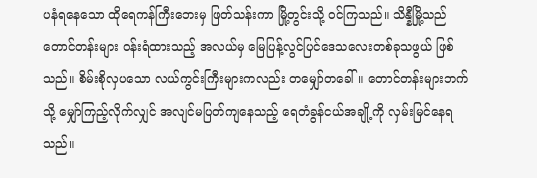ပနံရနေသော ထိုရေကန်ကြီးဘေးမှ ဖြတ်သန်းကာ မြို့တွင်းသို့ ဝင်ကြသည်။ သိန္နီမြို့သည် တောင်တန်းများ ဝန်းရံထားသည့် အလယ်မှ မြေပြန့်လွင်ပြင်ဒေသလေးတစ်ခုသဖွယ် ဖြစ်သည်။ စိမ်းစိုလှပသော လယ်ကွင်းကြီးများကလည်း တမျှော်တခေါ်။ တောင်တန်းများဘက်သို့ မျှော်ကြည့်လိုက်လျှင် အလျင်မပြတ်ကျနေသည့် ရေတံခွန်ငယ်အချို့ကို လှမ်းမြင်နေရသည်။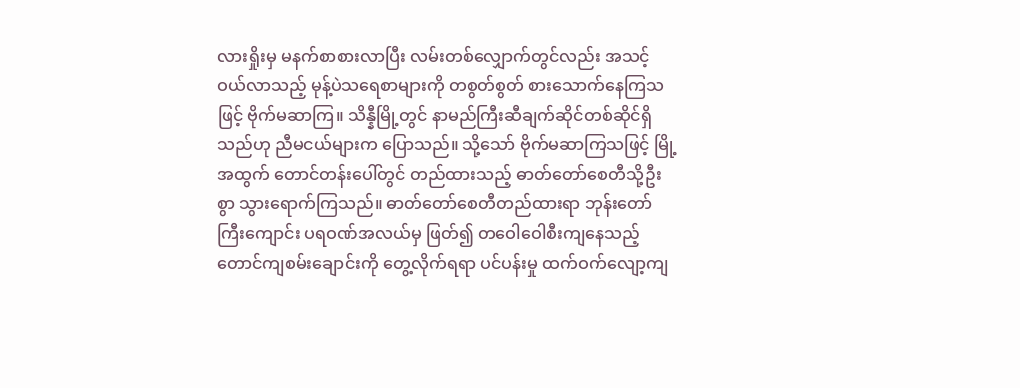လားရှိုးမှ မနက်စာစားလာပြီး လမ်းတစ်လျှောက်တွင်လည်း အသင့်ဝယ်လာသည့် မုန့်ပဲသရေစာများကို တစွတ်စွတ် စားသောက်နေကြသဖြင့် ဗိုက်မဆာကြ။ သိန္နီမြို့တွင် နာမည်ကြီးဆီချက်ဆိုင်တစ်ဆိုင်ရှိသည်ဟု ညီမငယ်များက ပြောသည်။ သို့သော် ဗိုက်မဆာကြသဖြင့် မြို့အထွက် တောင်တန်းပေါ်တွင် တည်ထားသည့် ဓာတ်တော်စေတီသို့ဦးစွာ သွားရောက်ကြသည်။ ဓာတ်တော်စေတီတည်ထားရာ ဘုန်းတော်ကြီးကျောင်း ပရဝဏ်အလယ်မှ ဖြတ်၍ တဝေါဝေါစီးကျနေသည့် တောင်ကျစမ်းချောင်းကို တွေ့လိုက်ရရာ ပင်ပန်းမှု ထက်ဝက်လျော့ကျ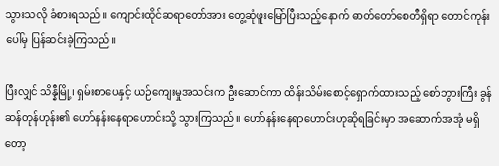သွားသလို ခံစားရသည်။ ကျောင်းထိုင်ဆရာတော်အား တွေ့ဆုံဖူးမြော်ပြီးသည့်နောက် ဓာတ်တော်စေတီရှိရာ တောင်ကုန်းပေါ်မှ ပြန်ဆင်းခဲ့ကြသည်။

ပြီးလျှင် သိန္နီမြို့၊ ရှမ်းစာပေနှင့် ယဉ်ကျေးမှုအသင်းက ဦးဆောင်ကာ ထိန်းသိမ်းစောင့်ရှောက်ထားသည့် စော်ဘွားကြီး ခွန်ဆန်တုန်ဟုန်း၏ ဟော်နန်းနေရာဟောင်းသို့ သွားကြသည်။ ဟော်နန်းနေရာဟောင်းဟုဆိုရခြင်းမှာ အဆောက်အအုံ မရှိတော့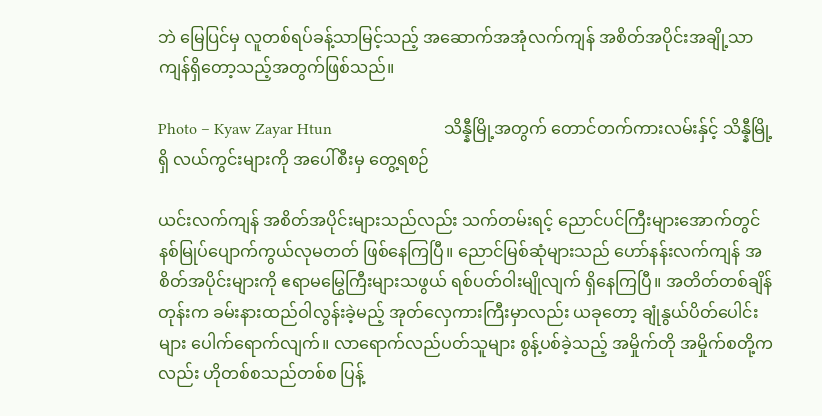ဘဲ မြေပြင်မှ လူတစ်ရပ်ခန့်သာမြင့်သည့် အဆောက်အအုံလက်ကျန် အစိတ်အပိုင်းအချို့သာ ကျန်ရှိတော့သည့်အတွက်ဖြစ်သည်။

Photo – Kyaw Zayar Htun                            သိန္နီမြို့အတွက် တောင်တက်ကားလမ်းနှ်င့် သိန္နီမြို့ရှိ လယ်ကွင်းများကို အပေါ်စီးမှ တွေ့ရစဉ်

ယင်းလက်ကျန် အစိတ်အပိုင်းများသည်လည်း သက်တမ်းရင့် ညောင်ပင်ကြီးများအောက်တွင် နစ်မြုပ်ပျောက်ကွယ်လုမတတ် ဖြစ်နေကြပြီ။ ညောင်မြစ်ဆုံများသည် ဟော်နန်းလက်ကျန် အစိတ်အပိုင်းများကို ဧရာမမြွေကြီးများသဖွယ် ရစ်ပတ်ဝါးမျိုလျက် ရှိနေကြပြီ။ အတိတ်တစ်ချိန်တုန်းက ခမ်းနားထည်ဝါလွန်းခဲ့မည့် အုတ်လှေကားကြီးမှာလည်း ယခုတော့ ချုံနွယ်ပိတ်ပေါင်းများ ပေါက်ရောက်လျက်။ လာရောက်လည်ပတ်သူများ စွန့်ပစ်ခဲ့သည့် အမှိုက်တို အမှိုက်စတို့ကလည်း ဟိုတစ်စသည်တစ်စ ပြန့်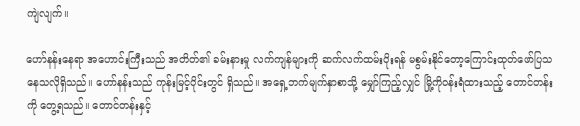ကျဲလျက်။

ဟော်နန်းနေရာ အဟောင်းကြီးသည် အတိတ်၏ ခမ်းနားမှု လက်ကျန်များကို ဆက်လက်ထမ်းပိုးရန် မစွမ်းနိုင်တော့ကြောင်းထုတ်ဖော်ပြသနေသလိုရှိသည်။ ဟော်နန်းသည် ကုန်းမြင့်ပိုင်းတွင် ရှိသည်။ အရှေ့ဘက်မျက်နှာစာသို့ မျှော်ကြည့်လျှင် မြို့ကိုဝန်းရံထားသည့် တောင်တန်းကို တွေ့ရသည်။ တောင်တန်းနှင့်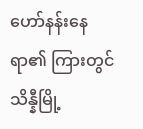ဟော်နန်းနေရာ၏ ကြားတွင် သိန္နီမြို့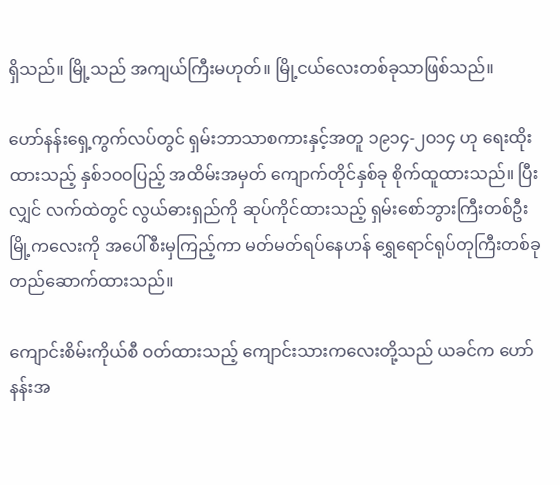ရှိသည်။ မြို့သည် အကျယ်ကြီးမဟုတ်။ မြို့ငယ်လေးတစ်ခုသာဖြစ်သည်။

ဟော်နန်းရှေ့ကွက်လပ်တွင် ရှမ်းဘာသာစကားနှင့်အတူ ၁၉၁၄-၂ဝ၁၄ ဟု ရေးထိုးထားသည့် နှစ်၁ဝဝပြည့် အထိမ်းအမှတ် ကျောက်တိုင်နှစ်ခု စိုက်ထူထားသည်။ ပြီးလျှင် လက်ထဲတွင် လွယ်ဓားရှည်ကို ဆုပ်ကိုင်ထားသည့် ရှမ်းစော်ဘွားကြီးတစ်ဦး မြို့ကလေးကို အပေါ်စီးမှကြည့်ကာ မတ်မတ်ရပ်နေဟန် ရွှေရောင်ရုပ်တုကြီးတစ်ခု တည်ဆောက်ထားသည်။

ကျောင်းစိမ်းကိုယ်စီ ဝတ်ထားသည့် ကျောင်းသားကလေးတို့သည် ယခင်က ဟော်နန်းအ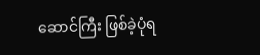ဆောင်ကြီး ဖြစ်ခဲ့ပုံရ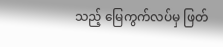သည့် မြေကွက်လပ်မှ ဖြတ်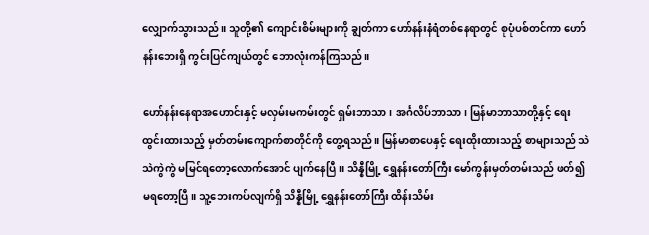လျှောက်သွားသည်။ သူတို့၏ ကျောင်းစိမ်းများကို ချွတ်ကာ ဟော်နန်းနံရံတစ်နေရာတွင် စုပုံပစ်တင်ကာ ဟော်နန်းဘေးရှိ ကွင်းပြင်ကျယ်တွင် ဘောလုံးကန်ကြသည်။

ဟော်နန်းနေရာအဟောင်းနှင့် မလှမ်းမကမ်းတွင် ရှမ်းဘာသာ၊ အင်္ဂလိပ်ဘာသာ၊ မြန်မာဘာသာတို့နှင့် ရေးထွင်းထားသည့် မှတ်တမ်းကျောက်စာတိုင်ကို တွေ့ရသည်။ မြန်မာစာပေနှင့် ရေးထိုးထားသည့် စာများသည် သဲသဲကွဲကွဲ မမြင်ရတော့လောက်အောင် ပျက်နေပြီ။ သိန္နီမြို့ ရွှေနန်းတော်ကြီး မော်ကွန်းမှတ်တမ်းသည် ဖတ်၍ မရတော့ပြီ။ သူ့ဘေးကပ်လျက်ရှိ သိန္နီမြို့ ရွှေနန်းတော်ကြီး ထိန်းသိမ်း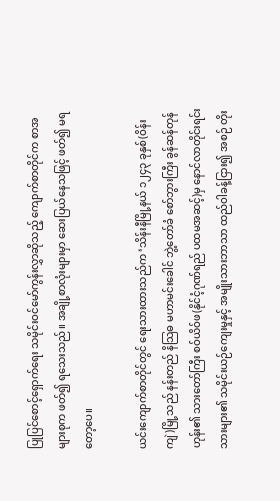ပြုပြင်စောင့်ရှောက်ရေး သမိုင်းဝင်မော်ကွန်းလွှာဆိုသည့် ကျောက်စာတိုင်က စာအများစုက ဖတ်၍ ရသေးသည်။ အချို့စာလုံးများမှာ ဆေးပြယ်နေသဖြင့် ဖတ်၍ မရတော့ပေ။

ယင်းကျောက်စာတိုင်တွင် ရေးသားထားသည်က ‘သိန်းနီမြို့နယ် ၁၂၄၃ ခုနှစ်(ဝိန်းကျဲ)မြို့သည် နန်းတည် နိသြဓ မဟာမင်းခေါင် ဘွဲ့တော်ခံ စော်ဘွားကြီး ခွန်ဆန်တုန်ဟုန်း၏ သားတော်ကြီး စဝ်ယိဝ်ဖ(နိုင်ငံ့ဂုဏ်ရည် ပထမအဆင့်)မှ နောင်လာတိုင်းရင်းသားများ၏ သမိုင်းယဉ်ကျေးမှုနှင့် အမျိုးသားဘာသာ ထည်ဝါခန့်ငြား၍ အစဉ် တိုး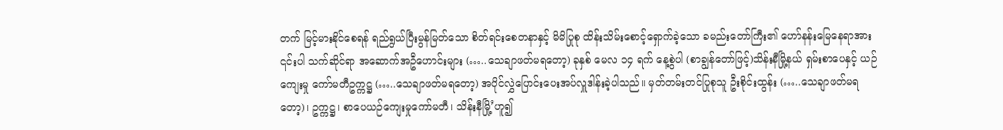တက် မြင့်မားနိုင်စေရန် ရည်ရွယ်ပြီးမွန်မြတ်သော စိတ်ရင်းစေတနာနှင့် မိမိပြုစု ထိန်းသိမ်းစောင့်ရှောက်ခဲ့သော ခမည်းတော်ကြီး၏ ဟော်နန်းမြေနေရာအား ၎င်းပါ သက်ဆိုင်ရာ အဆောက်အဦဟောင်းများ (…..သေချာဖတ်မရတော့) ခုနှစ် မေလ ၁၄ ရက် နေ့စွဲပါ (စာချွန်တော်ဖြင့်)သိန်းနီမြို့နယ် ရှမ်းစာပေနှင့် ယဉ်ကျေးမှု ကော်မတီဥက္ကဋ္ဌ (…..သေချာဖတ်မရတော့) အပိုင်လွှဲပြောင်းပေးအပ်လှူဒါန်းခဲ့ပါသည်။ မှတ်တမ်းတင်ပြုစုသူ ဦးစိုင်းထွန်း (…..သေချာဖတ်မရတော့)၊ ဥက္ကဋ္ဌ၊ စာပေယဉ်ကျေးမှုကော်မတီ၊ သိန်းနီမြို့’ဟူ၍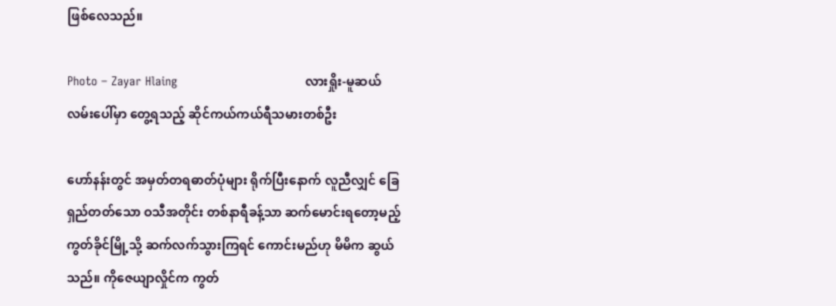ဖြစ်လေသည်။

Photo – Zayar Hlaing                                လားရှိုး-မူဆယ်လမ်းပေါ်မှာ တွေ့ရသည့် ဆိုင်ကယ်ကယ်ရီသမားတစ်ဦး

ဟော်နန်းတွင် အမှတ်တရဓာတ်ပုံများ ရိုက်ပြီးနောက် လူညီလျှင် ခြေရှည်တတ်သော ဝသီအတိုင်း တစ်နာရီခန့်သာ ဆက်မောင်းရတော့မည့် ကွတ်ခိုင်မြို့သို့ ဆက်လက်သွားကြရင် ကောင်းမည်ဟု မိမိက ဆွယ်သည်။ ကိုဇေယျာလှိုင်က ကွတ်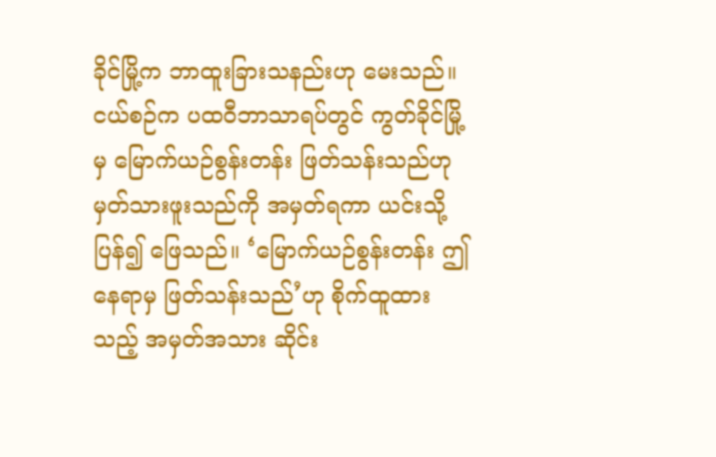ခိုင်မြို့က ဘာထူးခြားသနည်းဟု မေးသည်။ ငယ်စဉ်က ပထဝီဘာသာရပ်တွင် ကွတ်ခိုင်မြို့မှ မြောက်ယဉ်စွန်းတန်း ဖြတ်သန်းသည်ဟု မှတ်သားဖူးသည်ကို အမှတ်ရကာ ယင်းသို့ ပြန်၍ ဖြေသည်။ ‘မြောက်ယဉ်စွန်းတန်း ဤနေရာမှ ဖြတ်သန်းသည်’ဟု စိုက်ထူထားသည့် အမှတ်အသား ဆိုင်း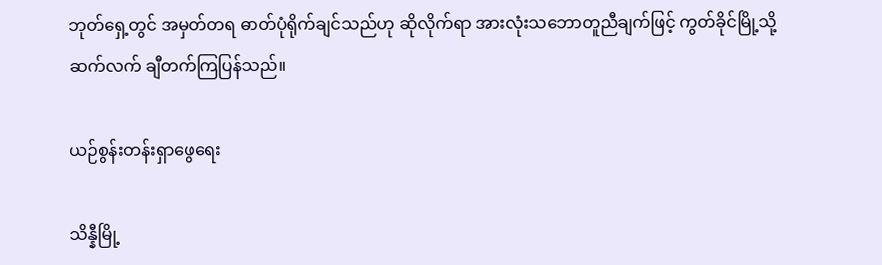ဘုတ်ရှေ့တွင် အမှတ်တရ ဓာတ်ပုံရိုက်ချင်သည်ဟု ဆိုလိုက်ရာ အားလုံးသဘောတူညီချက်ဖြင့် ကွတ်ခိုင်မြို့သို့ ဆက်လက် ချီတက်ကြပြန်သည်။

ယဉ်စွန်းတန်းရှာဖွေရေး

သိန္နီမြို့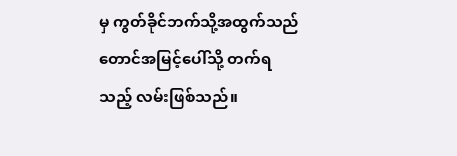မှ ကွတ်ခိုင်ဘက်သို့အထွက်သည် တောင်အမြင့်ပေါ်သို့ တက်ရသည့် လမ်းဖြစ်သည်။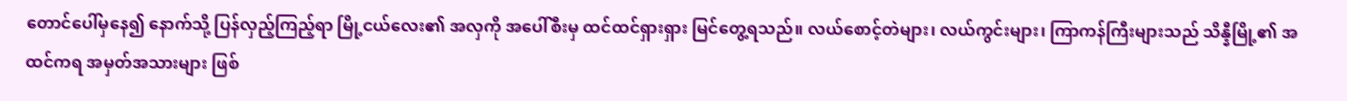တောင်ပေါ်မှနေ၍ နောက်သို့ ပြန်လှည့်ကြည့်ရာ မြို့ငယ်လေး၏ အလှကို အပေါ်စီးမှ ထင်ထင်ရှားရှား မြင်တွေ့ရသည်။ လယ်စောင့်တဲများ၊ လယ်ကွင်းများ၊ ကြာကန်ကြီးများသည် သိန္နီမြို့၏ အထင်ကရ အမှတ်အသားများ ဖြစ်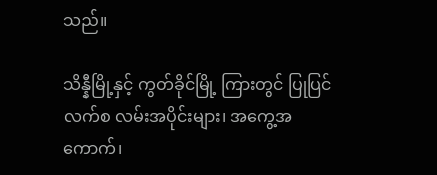သည်။

သိန္နီမြို့နှင့် ကွတ်ခိုင်မြို့ ကြားတွင် ပြုပြင်လက်စ လမ်းအပိုင်းများ၊ အကွေ့အကောက်၊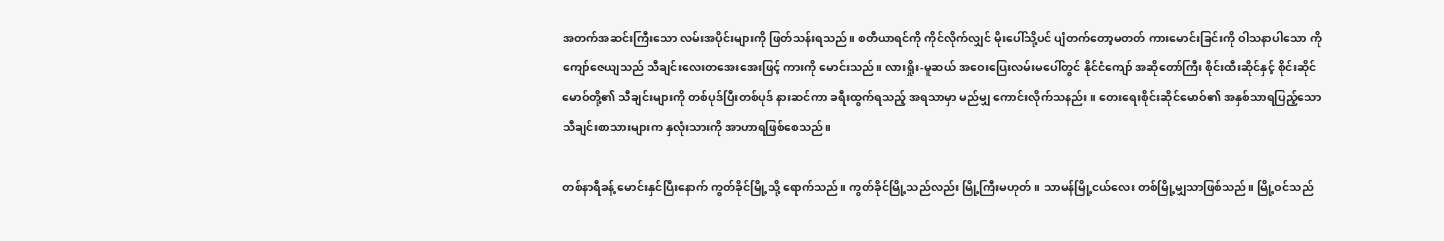အတက်အဆင်းကြီးသော လမ်းအပိုင်းများကို ဖြတ်သန်းရသည်။ စတီယာရင်ကို ကိုင်လိုက်လျှင် မိုးပေါ်သို့ပင် ပျံတက်တော့မတတ် ကားမောင်းခြင်းကို ဝါသနာပါသော ကိုကျော်ဇေယျသည် သီချင်းလေးတအေးအေးဖြင့် ကားကို မောင်းသည်။ လားရှိုး-မူဆယ် အဝေးပြေးလမ်းမပေါ်တွင် နိုင်ငံကျော် အဆိုတော်ကြီး စိုင်းထီးဆိုင်နှင့် စိုင်းဆိုင်မောဝ်တို့၏ သီချင်းများကို တစ်ပုဒ်ပြီးတစ်ပုဒ် နားဆင်ကာ ခရီးထွက်ရသည့် အရသာမှာ မည်မျှ ကောင်းလိုက်သနည်း။ တေးရေးစိုင်းဆိုင်မောဝ်၏ အနှစ်သာရပြည့်သော သီချင်းစာသားများက နှလုံးသားကို အာဟာရဖြစ်စေသည်။

တစ်နာရီခန့် မောင်းနှင်ပြီးနောက် ကွတ်ခိုင်မြို့သို့ ရောက်သည်။ ကွတ်ခိုင်မြို့သည်လည်း မြို့ကြီးမဟုတ်။ သာမန်မြို့ငယ်လေး တစ်မြို့မျှသာဖြစ်သည်။ မြို့ဝင်သည်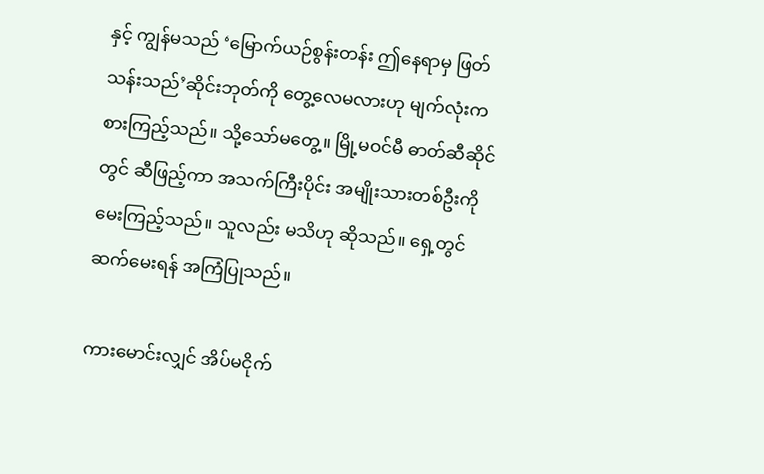နှင့် ကျွန်မသည် ‘မြောက်ယဉ်စွန်းတန်း ဤနေရာမှ ဖြတ်သန်းသည်’ဆိုင်းဘုတ်ကို တွေ့လေမလားဟု မျက်လုံးကစားကြည့်သည်။ သို့သော်မတွေ့။ မြို့မဝင်မီ ဓာတ်ဆီဆိုင်တွင် ဆီဖြည့်ကာ အသက်ကြီးပိုင်း အမျိုးသားတစ်ဦးကို မေးကြည့်သည်။ သူလည်း မသိဟု ဆိုသည်။ ရှေ့တွင် ဆက်မေးရန် အကြံပြုသည်။

ကားမောင်းလျှင် အိပ်မငိုက်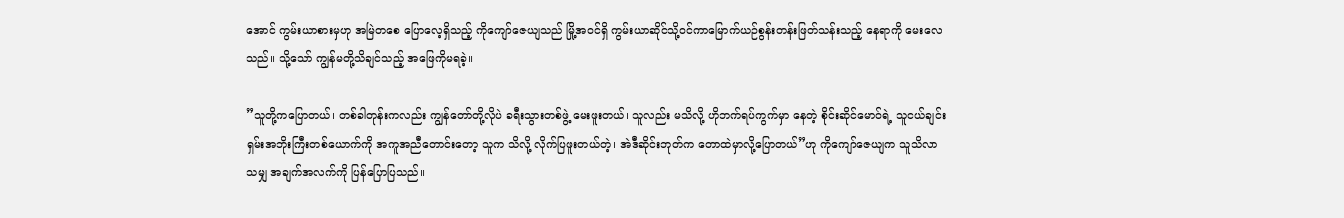အောင် ကွမ်းယာစားမှဟု အမြဲတစေ ပြောလေ့ရှိသည့် ကိုကျော်ဇေယျသည် မြို့အဝင်ရှိ ကွမ်းယာဆိုင်သို့ဝင်ကာမြောက်ယဉ်စွန်းတန်းဖြတ်သန်းသည့် နေရာကို မေးလေသည်။ သို့သော် ကျွန်မတို့သိချင်သည့် အဖြေကိုမရခဲ့။

”သူတို့ကပြောတယ်၊ တစ်ခါတုန်းကလည်း ကျွန်တော်တို့လိုပဲ ခရီးသွားတစ်ဖွဲ့ မေးဖူးတယ်၊ သူလည်း မသိလို့ ဟိုဘက်ရပ်ကွက်မှာ နေတဲ့ စိုင်းဆိုင်မောဝ်ရဲ့ သူငယ်ချင်းရှမ်းအဘိုးကြီးတစ်ယောက်ကို အကူအညီတောင်းတော့ သူက သိလို့ လိုက်ပြဖူးတယ်တဲ့၊ အဲဒီဆိုင်းဘုတ်က တောထဲမှာလို့ပြောတယ်”ဟု ကိုကျော်ဇေယျက သူသိလာသမျှ အချက်အလက်ကို ပြန်ပြောပြသည်။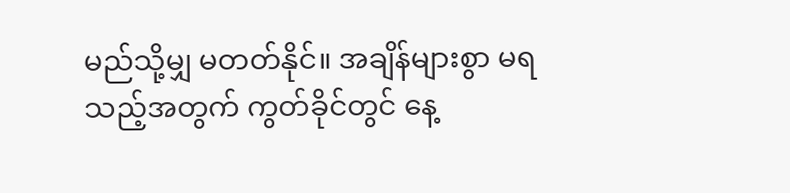မည်သို့မျှ မတတ်နိုင်။ အချိန်များစွာ မရသည့်အတွက် ကွတ်ခိုင်တွင် နေ့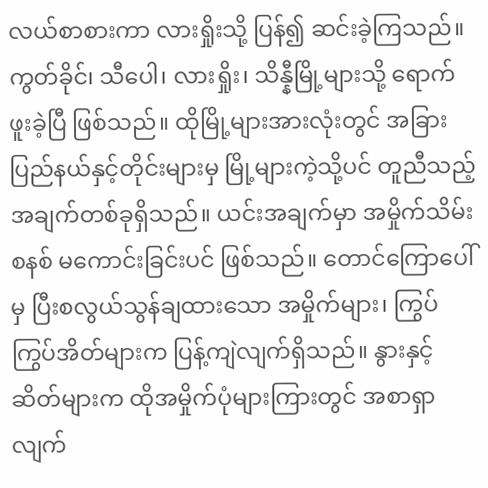လယ်စာစားကာ လားရှိုးသို့ ပြန်၍ ဆင်းခဲ့ကြသည်။ ကွတ်ခိုင်၊ သီပေါ၊ လားရှိုး၊ သိန္နီမြို့များသို့ ရောက်ဖူးခဲ့ပြီ ဖြစ်သည်။ ထိုမြို့များအားလုံးတွင် အခြားပြည်နယ်နှင့်တိုင်းများမှ မြို့များကဲ့သို့ပင် တူညီသည့် အချက်တစ်ခုရှိသည်။ ယင်းအချက်မှာ အမှိုက်သိမ်းစနစ် မကောင်းခြင်းပင် ဖြစ်သည်။ တောင်ကြောပေါ်မှ ပြီးစလွယ်သွန်ချထားသော အမှိုက်များ၊ ကြွပ်ကြွပ်အိတ်များက ပြန့်ကျဲလျက်ရှိသည်။ နွားနှင့် ဆိတ်များက ထိုအမှိုက်ပုံများကြားတွင် အစာရှာလျက်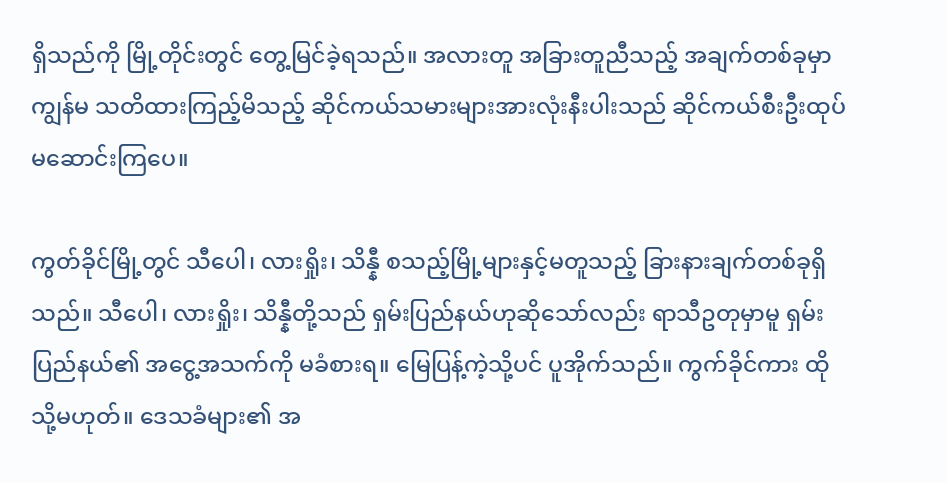ရှိသည်ကို မြို့တိုင်းတွင် တွေ့မြင်ခဲ့ရသည်။ အလားတူ အခြားတူညီသည့် အချက်တစ်ခုမှာ ကျွန်မ သတိထားကြည့်မိသည့် ဆိုင်ကယ်သမားများအားလုံးနီးပါးသည် ဆိုင်ကယ်စီးဦးထုပ် မဆောင်းကြပေ။

ကွတ်ခိုင်မြို့တွင် သီပေါ၊ လားရှိုး၊ သိန္နီ စသည့်မြို့များနှင့်မတူသည့် ခြားနားချက်တစ်ခုရှိသည်။ သီပေါ၊ လားရှိုး၊ သိန္နီတို့သည် ရှမ်းပြည်နယ်ဟုဆိုသော်လည်း ရာသီဥတုမှာမူ ရှမ်းပြည်နယ်၏ အငွေ့အသက်ကို မခံစားရ။ မြေပြန့်ကဲ့သို့ပင် ပူအိုက်သည်။ ကွက်ခိုင်ကား ထိုသို့မဟုတ်။ ဒေသခံများ၏ အ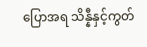ပြောအရ သိန္နီနှင့်ကွတ်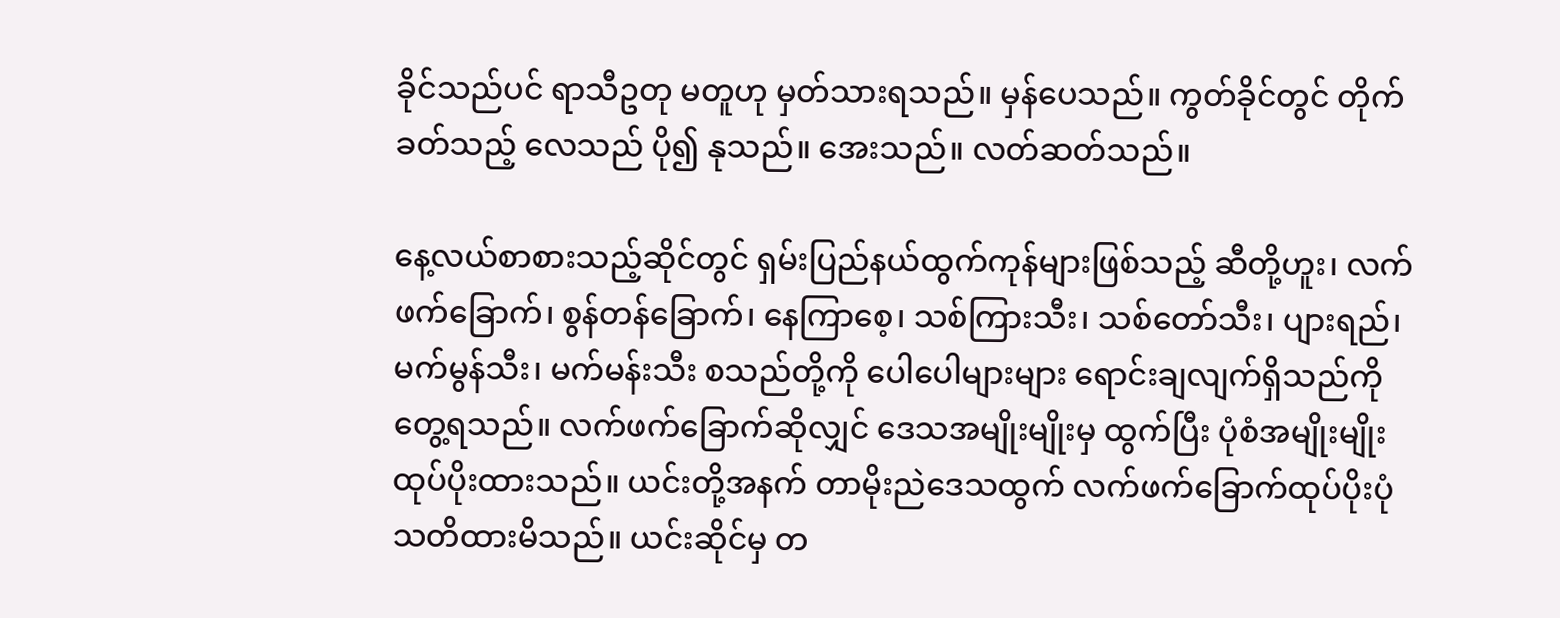ခိုင်သည်ပင် ရာသီဥတု မတူဟု မှတ်သားရသည်။ မှန်ပေသည်။ ကွတ်ခိုင်တွင် တိုက်ခတ်သည့် လေသည် ပို၍ နုသည်။ အေးသည်။ လတ်ဆတ်သည်။

နေ့လယ်စာစားသည့်ဆိုင်တွင် ရှမ်းပြည်နယ်ထွက်ကုန်များဖြစ်သည့် ဆီတို့ဟူး၊ လက်ဖက်ခြောက်၊ စွန်တန်ခြောက်၊ နေကြာစေ့၊ သစ်ကြားသီး၊ သစ်တော်သီး၊ ပျားရည်၊ မက်မွန်သီး၊ မက်မန်းသီး စသည်တို့ကို ပေါပေါများများ ရောင်းချလျက်ရှိသည်ကို တွေ့ရသည်။ လက်ဖက်ခြောက်ဆိုလျှင် ဒေသအမျိုးမျိုးမှ ထွက်ပြီး ပုံစံအမျိုးမျိုးထုပ်ပိုးထားသည်။ ယင်းတို့အနက် တာမိုးညဲဒေသထွက် လက်ဖက်ခြောက်ထုပ်ပိုးပုံ သတိထားမိသည်။ ယင်းဆိုင်မှ တ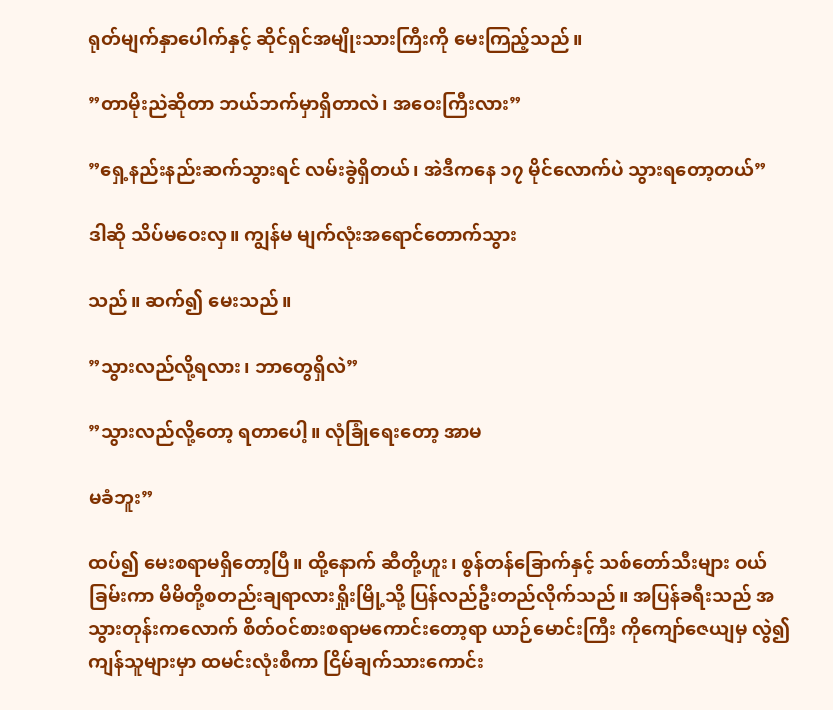ရုတ်မျက်နှာပေါက်နှင့် ဆိုင်ရှင်အမျိုးသားကြီးကို မေးကြည့်သည်။

”တာမိုးညဲဆိုတာ ဘယ်ဘက်မှာရှိတာလဲ၊ အဝေးကြီးလား”

”ရှေ့နည်းနည်းဆက်သွားရင် လမ်းခွဲရှိတယ်၊ အဲဒီကနေ ၁၇ မိုင်လောက်ပဲ သွားရတော့တယ်”

ဒါဆို သိပ်မဝေးလှ။ ကျွန်မ မျက်လုံးအရောင်တောက်သွား

သည်။ ဆက်၍ မေးသည်။

”သွားလည်လို့ရလား၊ ဘာတွေရှိလဲ”

”သွားလည်လို့တော့ ရတာပေါ့။ လုံခြုံရေးတော့ အာမ

မခံဘူး”

ထပ်၍ မေးစရာမရှိတော့ပြီ။ ထို့နောက် ဆီတို့ဟူး၊ စွန်တန်ခြောက်နှင့် သစ်တော်သီးများ ဝယ်ခြမ်းကာ မိမိတို့စတည်းချရာလားရှိုးမြို့သို့ ပြန်လည်ဦးတည်လိုက်သည်။ အပြန်ခရီးသည် အသွားတုန်းကလောက် စိတ်ဝင်စားစရာမကောင်းတော့ရာ ယာဉ်မောင်းကြီး ကိုကျော်ဇေယျမှ လွဲ၍ ကျန်သူများမှာ ထမင်းလုံးစီကာ ငြိမ်ချက်သားကောင်း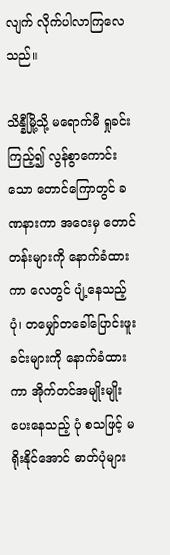လျက် လိုက်ပါလာကြလေသည်။

သိန္နီမြို့သို့ မရောက်မီ ရှုခင်းကြည့်၍ လွန်စွာကောင်းသော တောင်ကြောတွင် ခဏနားကာ အဝေးမှ တောင်တန်းများကို နောက်ခံထားကာ လေတွင် ပျံ့နေသည့်ပုံ၊ တမျှော်တခေါ်ပြောင်းဖူးခင်းများကို နောက်ခံထားကာ အိုက်တင်အမျိုးမျိုး ပေးနေသည့် ပုံ စသဖြင့် မရိုးနိုင်အောင် ဓာတ်ပုံများ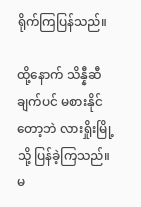ရိုက်ကြပြန်သည်။

ထို့နောက် သိန္နီဆီချက်ပင် မစားနိုင်တော့ဘဲ လားရှိုးမြို့သို့ ပြန်ခဲ့ကြသည်။ မ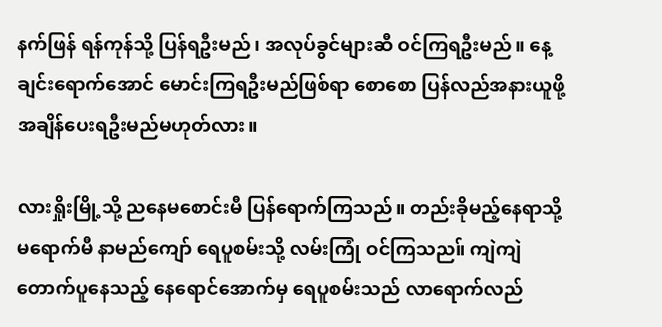နက်ဖြန် ရန်ကုန်သို့ ပြန်ရဦးမည်၊ အလုပ်ခွင်များဆီ ဝင်ကြရဦးမည်။ နေ့ချင်းရောက်အောင် မောင်းကြရဦးမည်ဖြစ်ရာ စောစော ပြန်လည်အနားယူဖို့ အချိန်ပေးရဦးမည်မဟုတ်လား။

လားရှိုးမြို့သို့ ညနေမစောင်းမီ ပြန်ရောက်ကြသည်။ တည်းခိုမည့်နေရာသို့ မရောက်မီ နာမည်ကျော် ရေပူစမ်းသို့ လမ်းကြုံ ဝင်ကြသည။် ကျဲကျဲတောက်ပူနေသည့် နေရောင်အောက်မှ ရေပူစမ်းသည် လာရောက်လည်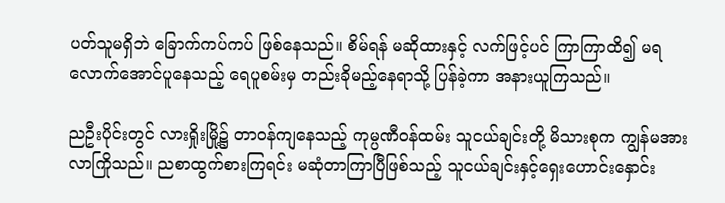ပတ်သူမရှိဘဲ ခြောက်ကပ်ကပ် ဖြစ်နေသည်။ စိမ်ရန် မဆိုထားနှင့် လက်ဖြင့်ပင် ကြာကြာထိ၍ မရလောက်အောင်ပူနေသည့် ရေပူစမ်းမှ တည်းခိုမည့်နေရာသို့ ပြန်ခဲ့ကာ အနားယူကြသည်။

ညဦးပိုင်းတွင် လားရှိုးမြို့၌ တာဝန်ကျနေသည့် ကုမ္ပဏီဝန်ထမ်း သူငယ်ချင်းတို့ မိသားစုက ကျွန်မအား လာကြိုသည်။ ညစာထွက်စားကြရင်း မဆုံတာကြာပြီဖြစ်သည့် သူငယ်ချင်းနှင့်ရှေးဟောင်းနှောင်း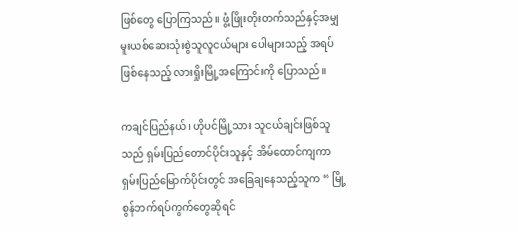ဖြစ်တွေ ပြောကြသည်။ ဖွံ့ဖြိုးတိုးတက်သည်နှင့်အမျှ မူးယစ်ဆေးသုံးစွဲသူလူငယ်များ ပေါများသည့် အရပ်ဖြစ်နေသည့် လားရှိုးမြို့အကြောင်းကို ပြောသည်။

ကချင်ပြည်နယ်၊ ဟိုပင်မြို့သား သူငယ်ချင်းဖြစ်သူသည် ရှမ်းပြည်တောင်ပိုင်းသူနှင့် အိမ်ထောင်ကျကာ ရှမ်းပြည်မြောက်ပိုင်းတွင် အခြေချနေသည့်သူက “ မြို့စွန်ဘက်ရပ်ကွက်တွေဆိုရင်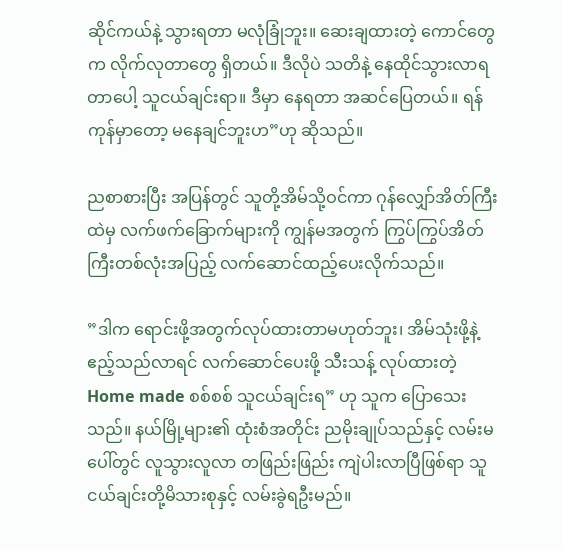ဆိုင်ကယ်နဲ့ သွားရတာ မလုံခြုံဘူး။ ဆေးချထားတဲ့ ကောင်တွေက လိုက်လုတာတွေ ရှိတယ်။ ဒီလိုပဲ သတိနဲ့ နေထိုင်သွားလာရတာပေါ့ သူငယ်ချင်းရာ။ ဒီမှာ နေရတာ အဆင်ပြေတယ်။ ရန်ကုန်မှာတော့ မနေချင်ဘူးဟ”ဟု ဆိုသည်။

ညစာစားပြီး အပြန်တွင် သူတို့အိမ်သို့ဝင်ကာ ဂုန်လျှော်အိတ်ကြီးထဲမှ လက်ဖက်ခြောက်များကို ကျွန်မအတွက် ကြွပ်ကြွပ်အိတ်ကြီးတစ်လုံးအပြည့် လက်ဆောင်ထည့်ပေးလိုက်သည်။

”ဒါက ရောင်းဖို့အတွက်လုပ်ထားတာမဟုတ်ဘူး၊ အိမ်သုံးဖို့နဲ့ ဧည့်သည်လာရင် လက်ဆောင်ပေးဖို့ သီးသန့် လုပ်ထားတဲ့ Home made စစ်စစ် သူငယ်ချင်းရ” ဟု သူက ပြောသေးသည်။ နယ်မြို့များ၏ ထုံးစံအတိုင်း ညမိုးချုပ်သည်နှင့် လမ်းမပေါ်တွင် လူသွားလူလာ တဖြည်းဖြည်း ကျဲပါးလာပြီဖြစ်ရာ သူငယ်ချင်းတို့မိသားစုနှင့် လမ်းခွဲရဦးမည်။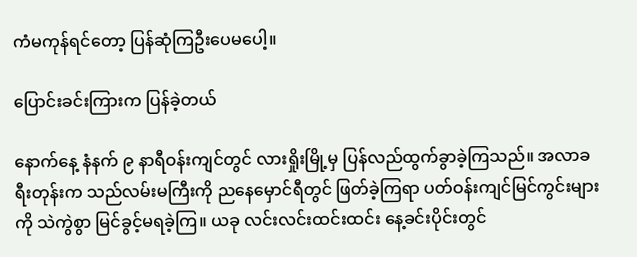ကံမကုန်ရင်တော့ ပြန်ဆုံကြဦးပေမပေါ့။

ပြောင်းခင်းကြားက ပြန်ခဲ့တယ်

နောက်နေ့ နံနက် ၉ နာရီဝန်းကျင်တွင် လားရှိုးမြို့မှ ပြန်လည်ထွက်ခွာခဲ့ကြသည်။ အလာခရီးတုန်းက သည်လမ်းမကြီးကို ညနေမှောင်ရီတွင် ဖြတ်ခဲ့ကြရာ ပတ်ဝန်းကျင်မြင်ကွင်းများကို သဲကွဲစွာ မြင်ခွင့်မရခဲ့ကြ။ ယခု လင်းလင်းထင်းထင်း နေ့ခင်းပိုင်းတွင်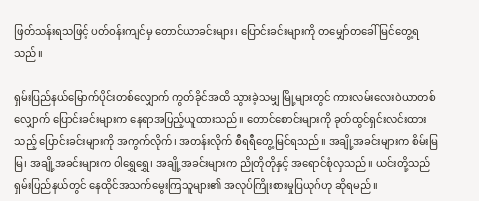ဖြတ်သန်းရသဖြင့် ပတ်ဝန်းကျင်မှ တောင်ယာခင်းများ၊ ပြောင်းခင်းများကို တမျှော်တခေါ် မြင်တွေ့ရသည်။

ရှမ်းပြည်နယ်မြောက်ပိုင်းတစ်လျှောက် ကွတ်ခိုင်အထိ သွားခဲ့သမျှ မြို့များတွင် ကားလမ်းလေးဝဲယာတစ်လျှောက် ပြောင်းခင်းများက နေရာအပြည့်ယူထားသည်။ တောင်စောင်းများကို ခုတ်ထွင်ရှင်းလင်းထားသည့် ပြောင်းခင်းများကို အကွက်လိုက်၊ အတန်းလိုက် စီရရီတွေ့မြင်ရသည်။ အချို့အခင်းများက စိမ်းမြမြ၊ အချို့အခင်းများက ဝါရွှေရွှေ၊ အချို့အခင်းများက ညိုတိုတိုနှင့် အရောင်စုံလှသည်။ ယင်းတို့သည် ရှမ်းပြည်နယ်တွင် နေထိုင်အသက်မွေးကြသူများ၏ အလုပ်ကြိုးစားမှုပြယုဂ်ဟု ဆိုရမည်။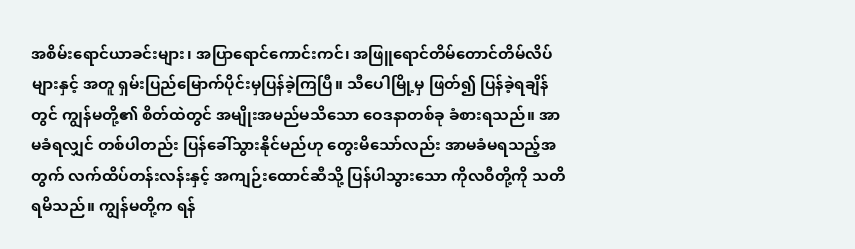အစိမ်းရောင်ယာခင်းများ၊ အပြာရောင်ကောင်းကင်၊ အဖြူရောင်တိမ်တောင်တိမ်လိပ်များနှင့် အတူ ရှမ်းပြည်မြောက်ပိုင်းမှပြန်ခဲ့ကြပြီ။ သီပေါမြို့မှ ဖြတ်၍ ပြန်ခဲ့ရချိန်တွင် ကျွန်မတို့၏ စိတ်ထဲတွင် အမျိုးအမည်မသိသော ဝေဒနာတစ်ခု ခံစားရသည်။ အာမခံရလျှင် တစ်ပါတည်း ပြန်ခေါ်သွားနိုင်မည်ဟု တွေးမိသော်လည်း အာမခံမရသည့်အတွက် လက်ထိပ်တန်းလန်းနှင့် အကျဉ်းထောင်ဆီသို့ ပြန်ပါသွားသော ကိုလဝီတို့ကို သတိရမိသည်။ ကျွန်မတို့က ရန်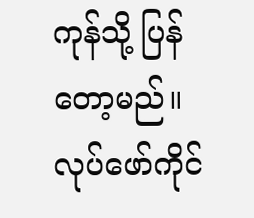ကုန်သို့ ပြန်တော့မည်။ လုပ်ဖော်ကိုင်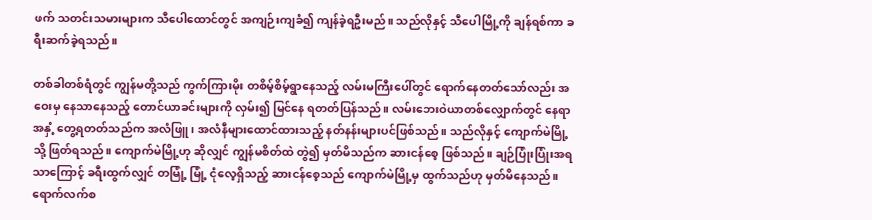ဖက် သတင်းသမားများက သီပေါထောင်တွင် အကျဉ်းကျခံ၍ ကျန်ခဲ့ရဦးမည်။ သည်လိုနှင့် သီပေါမြို့ကို ချန်ရစ်ကာ ခရီးဆက်ခဲ့ရသည်။

တစ်ခါတစ်ရံတွင် ကျွန်မတို့သည် ကွက်ကြားမိုး တစိမ့်စိမ့်ရွာနေသည့် လမ်းမကြီးပေါ်တွင် ရောက်နေတတ်သော်လည်း အဝေးမှ နေသာနေသည့် တောင်ယာခင်းများကို လှမ်း၍ မြင်နေ ရတတ်ပြန်သည်။ လမ်းဘေးဝဲယာတစ်လျှောက်တွင် နေရာအနှံ့ တွေ့ရတတ်သည်က အလံဖြူ၊ အလံနီများထောင်ထားသည့် နတ်နန်းများပင်ဖြစ်သည်။ သည်လိုနှင့် ကျောက်မဲမြို့သို့ ဖြတ်ရသည်။ ကျောက်မဲမြို့ဟု ဆိုလျှင် ကျွန်မစိတ်ထဲ တွဲ၍ မှတ်မိသည်က ဆားငန်စေ့ ဖြစ်သည်။ ချဉ်ပြုံးပြုံးအရသာကြောင့် ခရီးထွက်လျှင် တမြုံ့ မြုံ့ ငုံလေ့ရှိသည့် ဆားငန်စေ့သည် ကျောက်မဲမြို့မှ ထွက်သည်ဟု မှတ်မိနေသည်။ ရောက်လက်စ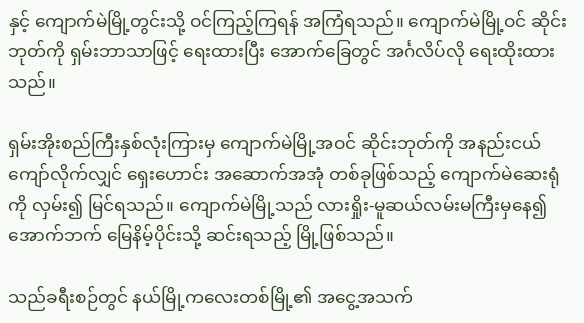နှင့် ကျောက်မဲမြို့တွင်းသို့ ဝင်ကြည့်ကြရန် အကြံရသည်။ ကျောက်မဲမြို့ဝင် ဆိုင်းဘုတ်ကို ရှမ်းဘာသာဖြင့် ရေးထားပြီး အောက်ခြေတွင် အင်္ဂလိပ်လို ရေးထိုးထားသည်။

ရှမ်းအိုးစည်ကြီးနှစ်လုံးကြားမှ ကျောက်မဲမြို့အဝင် ဆိုင်းဘုတ်ကို အနည်းငယ်ကျော်လိုက်လျှင် ရှေးဟောင်း အဆောက်အအုံ တစ်ခုဖြစ်သည့် ကျောက်မဲဆေးရုံကို လှမ်း၍ မြင်ရသည်။ ကျောက်မဲမြို့သည် လားရှိုး-မူဆယ်လမ်းမကြီးမှနေ၍ အောက်ဘက် မြေနိမ့်ပိုင်းသို့ ဆင်းရသည့် မြို့ဖြစ်သည်။

သည်ခရီးစဉ်တွင် နယ်မြို့ကလေးတစ်မြို့၏ အငွေ့အသက်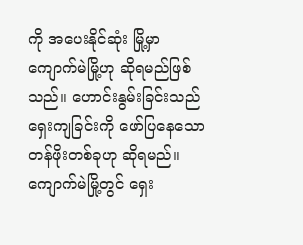ကို အပေးနိုင်ဆုံး မြို့မှာ ကျောက်မဲမြို့ဟု ဆိုရမည်ဖြစ်သည်။ ဟောင်းနွမ်းခြင်းသည် ရှေးကျခြင်းကို ဖော်ပြနေသော တန်ဖိုးတစ်ခုဟု ဆိုရမည်။ ကျောက်မဲမြို့တွင် ရှေး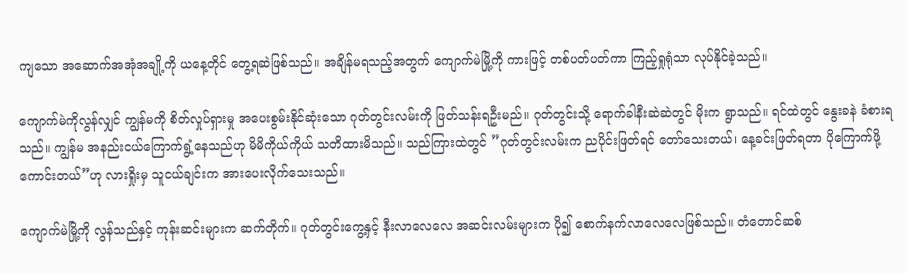ကျသော အဆောက်အအုံအချို့ကို ယနေ့တိုင် တွေ့ရဆဲဖြစ်သည်။ အချိန်မရသည့်အတွက် ကျောက်မဲမြို့ကို ကားဖြင့် တစ်ပတ်ပတ်ကာ ကြည့်ရှုရုံသာ လုပ်နိုင်ခဲ့သည်။

ကျောက်မဲကိုလွန်လျှင် ကျွန်မကို စိတ်လှုပ်ရှားမှု အပေးစွမ်းနိုင်ဆုံးသော ဂုတ်တွင်းလမ်းကို ဖြတ်သန်းရဦးမည်။ ဂုတ်တွင်းသို့ ရောက်ခါနီးဆဲဆဲတွင် မိုးက ရွာသည်။ ရင်ထဲတွင် နွေးခနဲ ခံစားရသည်။ ကျွန်မ အနည်းငယ်ကြောက်ရွံ့နေသည်ဟု မိမိကိုယ်ကိုယ် သတိထားမိသည်။ သည်ကြားထဲတွင် ”ဂုတ်တွင်းလမ်းက ညပိုင်းဖြတ်ရင် တော်သေးတယ်၊ နေ့ခင်းဖြတ်ရတာ ပိုကြောက်ဖို့ ကောင်းတယ်”ဟု လားရှိုးမှ သူငယ်ချင်းက အားပေးလိုက်သေးသည်။

ကျောက်မဲမြို့ကို လွန်သည်နှင့် ကုန်းဆင်းများက ဆက်တိုက်။ ဂုတ်တွင်းကွေ့နှင့် နီးလာလေလေ အဆင်းလမ်းများက ပို၍ စောက်နက်လာလေလေဖြစ်သည်။ တံတောင်ဆစ်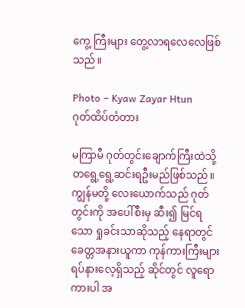ကွေ့ ကြီးများ တွေ့လာရလေလေဖြစ်သည်။

Photo – Kyaw Zayar Htun                                     ဂုတ်ထိပ်တံတား

မကြာမီ ဂုတ်တွင်းချောက်ကြီးထဲသို့ တရွေ့ရွေ့ဆင်းရဦးမည်ဖြစ်သည်။ ကျွန်မတို့ လေးယောက်သည် ဂုတ်တွင်းကို အပေါ်စီးမှ ဆီး၍ မြင်ရသော ရှုခင်းသာဆိုသည့် နေရာတွင် ခေတ္တအနားယူကာ ကုန်ကားကြီးများ ရပ်နားလေ့ရှိသည့် ဆိုင်တွင် လူရောကားပါ အ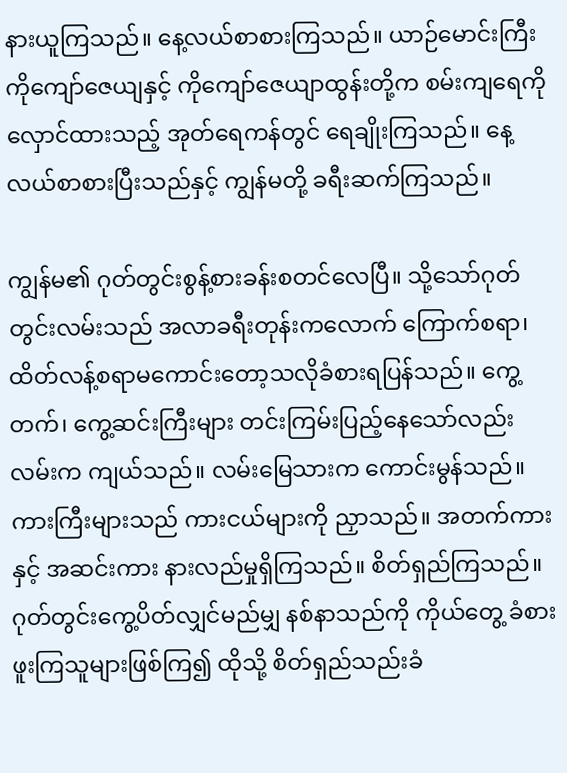နားယူကြသည်။ နေ့လယ်စာစားကြသည်။ ယာဉ်မောင်းကြီးကိုကျော်ဇေယျနှင့် ကိုကျော်ဇေယျာထွန်းတို့က စမ်းကျရေကို လှောင်ထားသည့် အုတ်ရေကန်တွင် ရေချိုးကြသည်။ နေ့လယ်စာစားပြီးသည်နှင့် ကျွန်မတို့ ခရီးဆက်ကြသည်။

ကျွန်မ၏ ဂုတ်တွင်းစွန့်စားခန်းစတင်လေပြီ။ သို့သော်ဂုတ်တွင်းလမ်းသည် အလာခရီးတုန်းကလောက် ကြောက်စရာ၊ ထိတ်လန့်စရာမကောင်းတော့သလိုခံစားရပြန်သည်။ ကွေ့တက်၊ ကွေ့ဆင်းကြီးများ တင်းကြမ်းပြည့်နေသော်လည်း လမ်းက ကျယ်သည်။ လမ်းမြေသားက ကောင်းမွန်သည်။ ကားကြီးများသည် ကားငယ်များကို ညှာသည်။ အတက်ကားနှင့် အဆင်းကား နားလည်မှုရှိကြသည်။ စိတ်ရှည်ကြသည်။ ဂုတ်တွင်းကွေ့ပိတ်လျှင်မည်မျှ နစ်နာသည်ကို ကိုယ်တွေ့ ခံစားဖူးကြသူများဖြစ်ကြ၍ ထိုသို့ စိတ်ရှည်သည်းခံ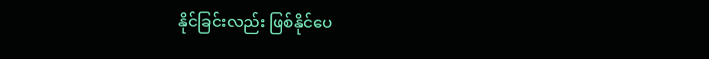နိုင်ခြင်းလည်း ဖြစ်နိုင်ပေ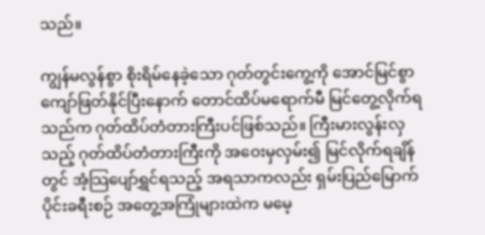သည်။

ကျွန်မလွန်စွာ စိုးရိမ်နေခဲ့သော ဂုတ်တွင်းကွေ့ကို အောင်မြင်စွာ ကျော်ဖြတ်နိုင်ပြီးနောက် တောင်ထိပ်မရောက်မီ မြင်တွေ့လိုက်ရသည်က ဂုတ်ထိပ်တံတားကြီးပင်ဖြစ်သည်။ ကြီးမားလွန်းလှသည့် ဂုတ်ထိပ်တံတားကြီးကို အဝေးမှလှမ်း၍ မြင်လိုက်ရချိန်တွင် အံ့သြပျော်ရွှင်ရသည့် အရသာကလည်း ရှမ်းပြည်မြောက်ပိုင်းခရီးစဉ် အတွေ့အကြုံများထဲက မမေ့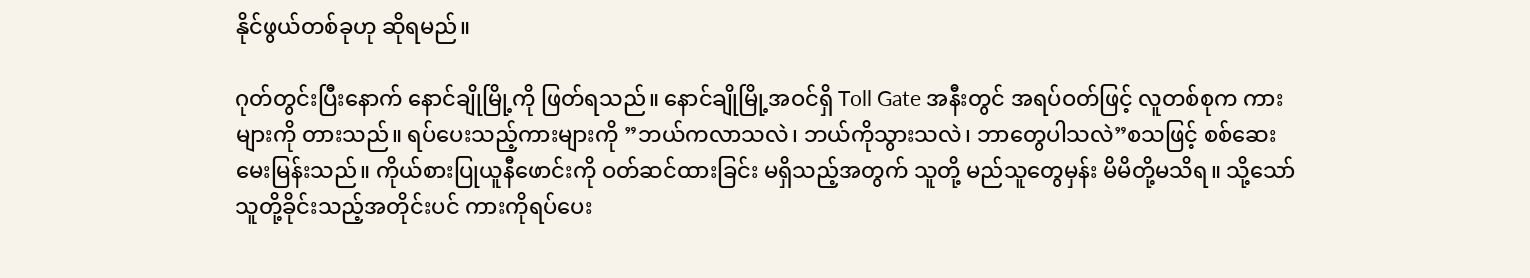နိုင်ဖွယ်တစ်ခုဟု ဆိုရမည်။

ဂုတ်တွင်းပြီးနောက် နောင်ချိုမြို့ကို ဖြတ်ရသည်။ နောင်ချိုမြို့အဝင်ရှိ Toll Gate အနီးတွင် အရပ်ဝတ်ဖြင့် လူတစ်စုက ကားများကို တားသည်။ ရပ်ပေးသည့်ကားများကို ”ဘယ်ကလာသလဲ၊ ဘယ်ကိုသွားသလဲ၊ ဘာတွေပါသလဲ”စသဖြင့် စစ်ဆေးမေးမြန်းသည်။ ကိုယ်စားပြုယူနီဖောင်းကို ဝတ်ဆင်ထားခြင်း မရှိသည့်အတွက် သူတို့ မည်သူတွေမှန်း မိမိတို့မသိရ။ သို့သော် သူတို့ခိုင်းသည့်အတိုင်းပင် ကားကိုရပ်ပေး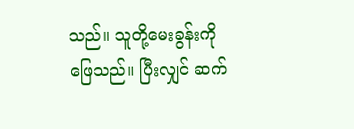သည်။ သူတို့မေးခွန်းကိုဖြေသည်။ ပြီးလျှင် ဆက်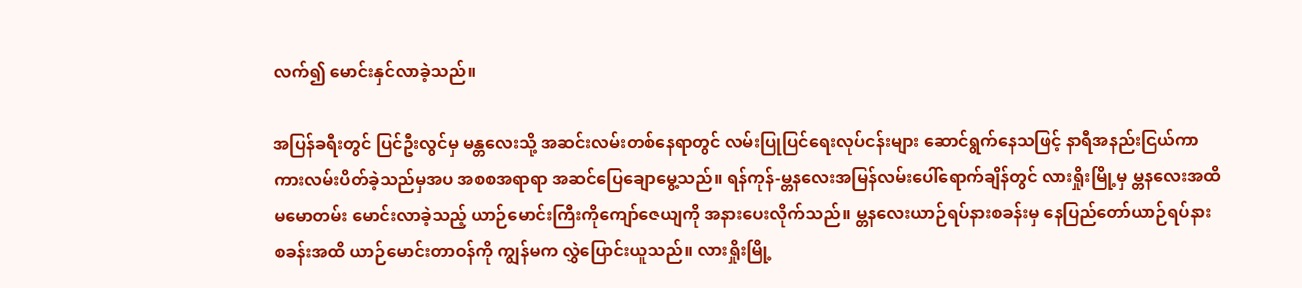လက်၍ မောင်းနှင်လာခဲ့သည်။

အပြန်ခရီးတွင် ပြင်ဦးလွင်မှ မန္တလေးသို့ အဆင်းလမ်းတစ်နေရာတွင် လမ်းပြုပြင်ရေးလုပ်ငန်းများ ဆောင်ရွက်နေသဖြင့် နာရီအနည်းငြယ်ကာ ကားလမ်းပိတ်ခဲ့သည်မှအပ အစစအရာရာ အဆင်ပြေချောမွေ့သည်။ ရန်ကုန်-မ္တနလေးအမြန်လမ်းပေါ်ရောက်ချိန်တွင် လားရှိုးမြို့မှ မ္တနလေးအထိ မမောတမ်း မောင်းလာခဲ့သည့် ယာဉ်မောင်းကြီးကိုကျော်ဇေယျကို အနားပေးလိုက်သည်။ မ္တနလေးယာဉ်ရပ်နားစခန်းမှ နေပြည်တော်ယာဉ်ရပ်နားစခန်းအထိ ယာဉ်မောင်းတာဝန်ကို ကျွန်မက လွှဲပြောင်းယူသည်။ လားရှိုးမြို့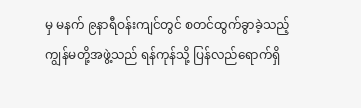မှ မနက် ၉နာရီဝန်းကျင်တွင် စတင်ထွက်ခွာခဲ့သည့် ကျွန်မတို့အဖွဲ့သည် ရန်ကုန်သို့ ပြန်လည်ရောက်ရှိ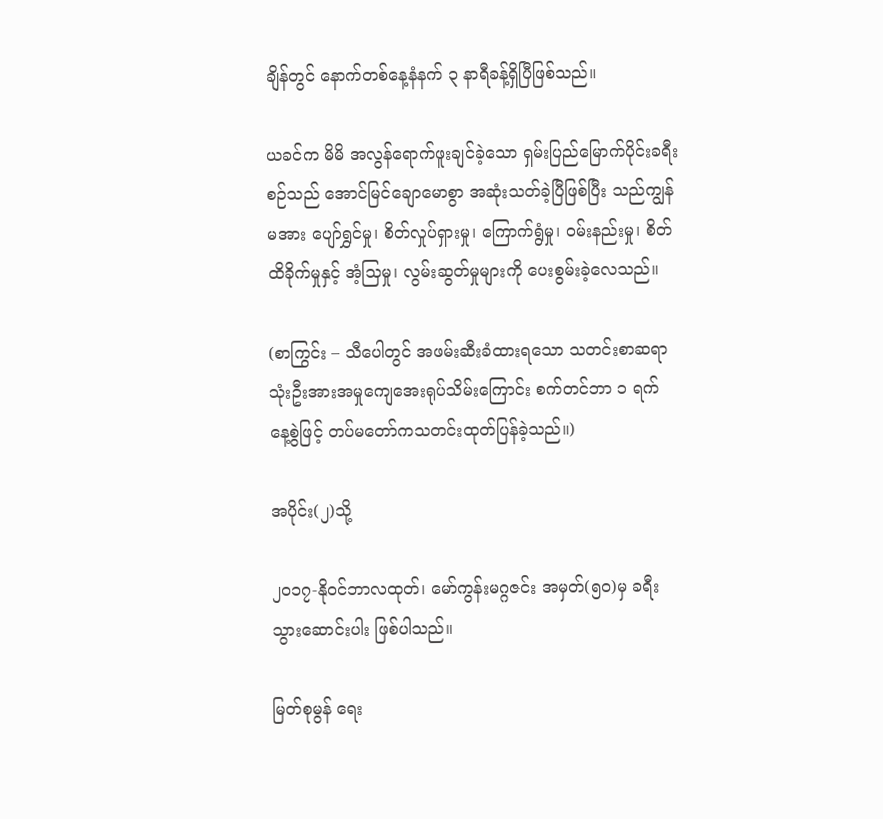ချိန်တွင် နောက်တစ်နေ့နံနက် ၃ နာရီခန့်ရှိပြီဖြစ်သည်။

ယခင်က မိမိ အလွန်ရောက်ဖူးချင်ခဲ့သော ရှမ်းပြည်မြောက်ပိုင်းခရီးစဉ်သည် အောင်မြင်ချောမောစွာ အဆုံးသတ်ခဲ့ပြီဖြစ်ပြီး သည်ကျွန်မအား ပျော်ရွှင်မှု၊ စိတ်လှုပ်ရှားမှု၊ ကြောက်ရွံမှု၊ ဝမ်းနည်းမှု၊ စိတ်ထိခိုက်မှုနှင့် အံ့သြမှု၊ လွမ်းဆွတ်မှုများကို ပေးစွမ်းခဲ့လေသည်။

(စာကြွင်း – သီပေါတွင် အဖမ်းဆီးခံထားရသော သတင်းစာဆရာသုံးဦးအားအမှုကျေအေးရုပ်သိမ်းကြောင်း စက်တင်ဘာ ၁ ရက် နေ့စွဲဖြင့် တပ်မတော်ကသတင်းထုတ်ပြန်ခဲ့သည်။)

အပိုင်း(၂)သို့

၂၀၁၇-နိုဝင်ဘာလထုတ်၊ မော်ကွန်းမဂ္ဂဇင်း အမှတ်(၅၀)မှ ခရီးသွားဆောင်းပါး ဖြစ်ပါသည်။

မြတ်စုမွန် ရေး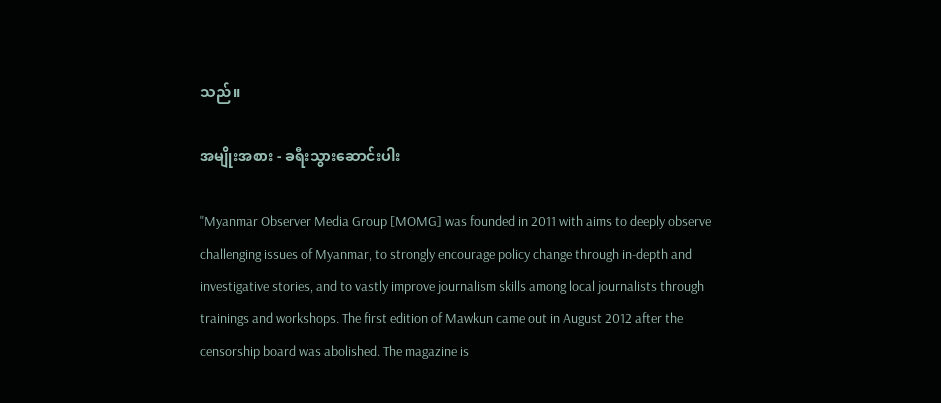သည်။

အမျိုးအစား - ခရီးသွားဆောင်းပါး

"Myanmar Observer Media Group [MOMG] was founded in 2011 with aims to deeply observe challenging issues of Myanmar, to strongly encourage policy change through in-depth and investigative stories, and to vastly improve journalism skills among local journalists through trainings and workshops. The first edition of Mawkun came out in August 2012 after the censorship board was abolished. The magazine is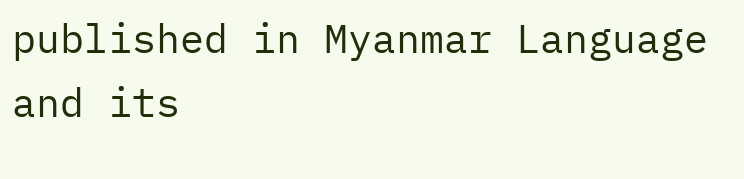published in Myanmar Language and its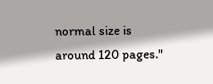normal size is around 120 pages."